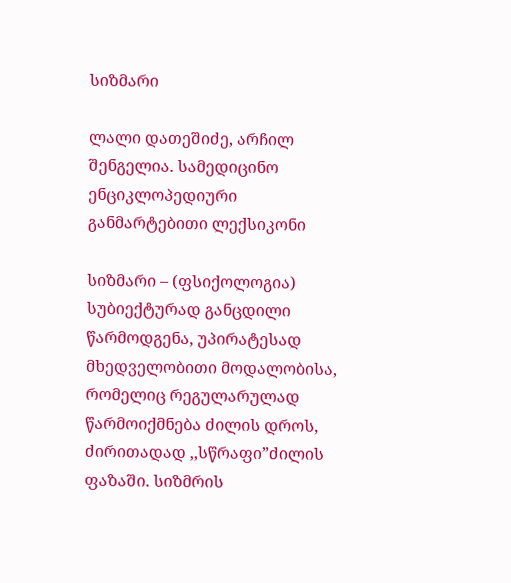სიზმარი

ლალი დათეშიძე, არჩილ შენგელია. სამედიცინო ენციკლოპედიური განმარტებითი ლექსიკონი

სიზმარი – (ფსიქოლოგია) სუბიექტურად განცდილი წარმოდგენა, უპირატესად მხედველობითი მოდალობისა, რომელიც რეგულარულად წარმოიქმნება ძილის დროს, ძირითადად ,,სწრაფი”ძილის ფაზაში. სიზმრის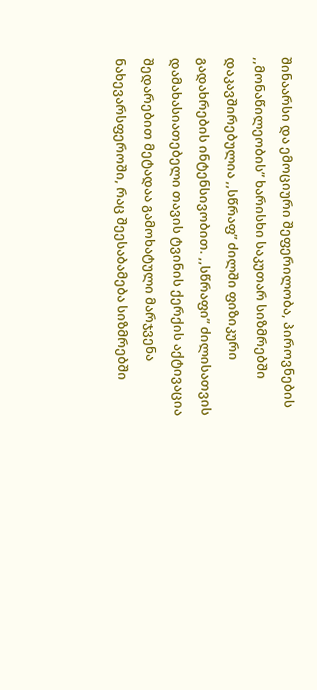შინაარსი და ემოციური შეფერილობა, პიროვნების ,,მონაწილეობის” ხარისხი საკუთარ სიზმრებში დაკავშირებულია ,,სწრაფ” ძილში ფიზიკური გადახრების ინტენსივობით. ,,სწრაფი” ძილისათვის დამახასიათებელი თავის ტვინის ქერქის აქტივაცია შედარებით მეტადაა გამოხატული მარჯვენა ნახევარსფეროში, რაც შეესაბამება სიზმრებში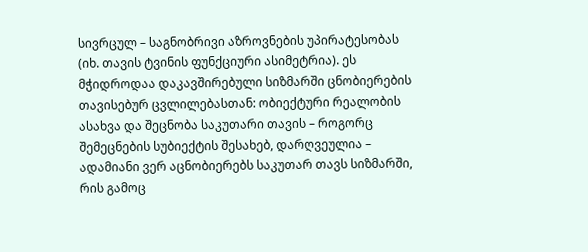სივრცულ – საგნობრივი აზროვნების უპირატესობას (იხ. თავის ტვინის ფუნქციური ასიმეტრია). ეს მჭიდროდაა დაკავშირებული სიზმარში ცნობიერების თავისებურ ცვლილებასთან: ობიექტური რეალობის ასახვა და შეცნობა საკუთარი თავის – როგორც შემეცნების სუბიექტის შესახებ, დარღვეულია – ადამიანი ვერ აცნობიერებს საკუთარ თავს სიზმარში, რის გამოც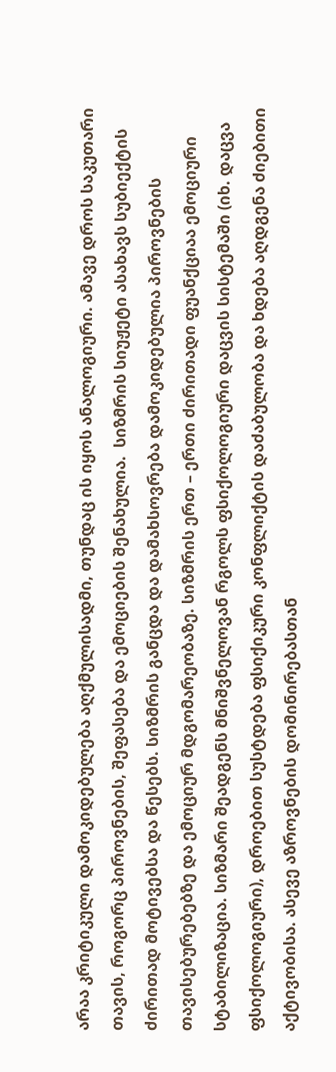არაა კრიტიკული დამოკიდებულება აღქმულისადმი, თუნდაც ის იყოს ანალოგიური. ამავე დროს საკუთარი თავის, როგორც პიროვნების, შეფასება და ემოციების შენახულია.  სიზმრის სიუჟეტი ასახავს სუბიექტის ძირითად მოტივებსა და წესებს. სიზმრის განცდა და დამახსოვრება დამოკიდებულია პიროვნების თავისებურებებზე და ემოციურ მდგომარეობაზე. სიზმრის ერთ – ერთი ძირითადი ფუანქციაა ემოციური სტაბილიზაცია. სიზმარი შეადგენს მნიშვნელოვან რგოლს ფსიქოლოგიური დაცვის სისტემაში (იხ. დაცვა ფსიქოლოგიური), დროებით სუსტდება ფსიქიკური კონფლიქტის დაძაბულობა და ხდება აღდგენა ძიებითი აქტივობისა. ასევე აზროვნების დომინირებასთან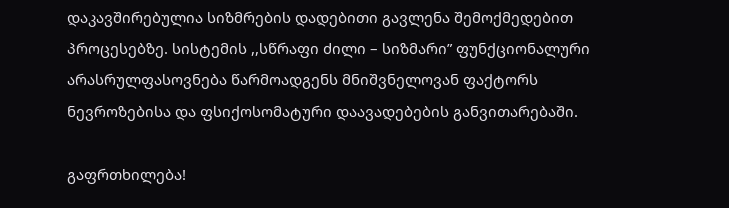დაკავშირებულია სიზმრების დადებითი გავლენა შემოქმედებით პროცესებზე. სისტემის ,,სწრაფი ძილი – სიზმარი” ფუნქციონალური არასრულფასოვნება წარმოადგენს მნიშვნელოვან ფაქტორს ნევროზებისა და ფსიქოსომატური დაავადებების განვითარებაში.

გაფრთხილება!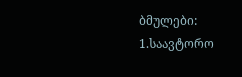ბმულები: 1.საავტორო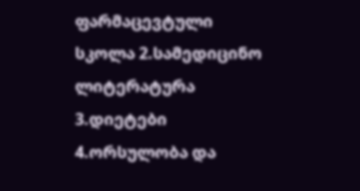ფარმაცევტული სკოლა 2.სამედიცინო ლიტერატურა
3.დიეტები 4.ორსულობა და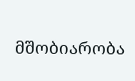მშობიარობა